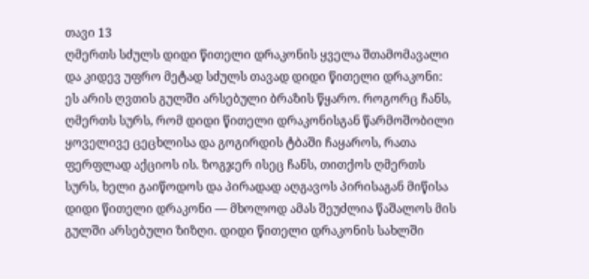თავი 13
ღმერთს სძულს დიდი წითელი დრაკონის ყველა შთამომავალი და კიდევ უფრო მეტად სძულს თავად დიდი წითელი დრაკონი: ეს არის ღვთის გულში არსებული ბრაზის წყარო. როგორც ჩანს, ღმერთს სურს, რომ დიდი წითელი დრაკონისგან წარმოშობილი ყოველივე ცეცხლისა და გოგირდის ტბაში ჩაყაროს, რათა ფერფლად აქციოს ის. ზოგჯერ ისეც ჩანს, თითქოს ღმერთს სურს, ხელი გაიწოდოს და პირადად აღგავოს პირისაგან მიწისა დიდი წითელი დრაკონი — მხოლოდ ამას შეუძლია წაშალოს მის გულში არსებული ზიზღი. დიდი წითელი დრაკონის სახლში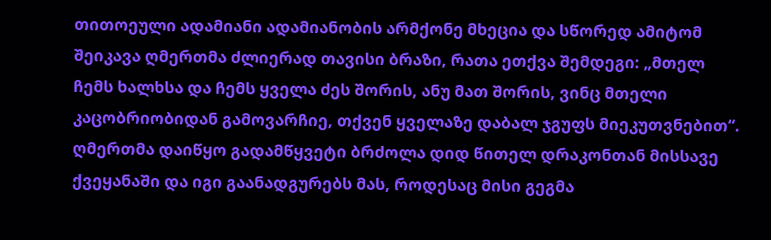თითოეული ადამიანი ადამიანობის არმქონე მხეცია და სწორედ ამიტომ შეიკავა ღმერთმა ძლიერად თავისი ბრაზი, რათა ეთქვა შემდეგი: „მთელ ჩემს ხალხსა და ჩემს ყველა ძეს შორის, ანუ მათ შორის, ვინც მთელი კაცობრიობიდან გამოვარჩიე, თქვენ ყველაზე დაბალ ჯგუფს მიეკუთვნებით“. ღმერთმა დაიწყო გადამწყვეტი ბრძოლა დიდ წითელ დრაკონთან მისსავე ქვეყანაში და იგი გაანადგურებს მას, როდესაც მისი გეგმა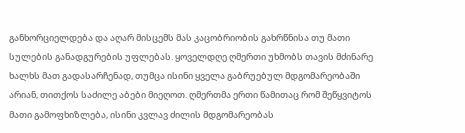განხორციელდება და აღარ მისცემს მას კაცობრიობის გახრწნისა თუ მათი სულების განადგურების უფლებას. ყოველდღე ღმერთი უხმობს თავის მძინარე ხალხს მათ გადასარჩენად, თუმცა ისინი ყველა გაბრუებულ მდგომარეობაში არიან, თითქოს საძილე აბები მიეღოთ. ღმერთმა ერთი წამითაც რომ შეწყვიტოს მათი გამოფხიზლება, ისინი კვლავ ძილის მდგომარეობას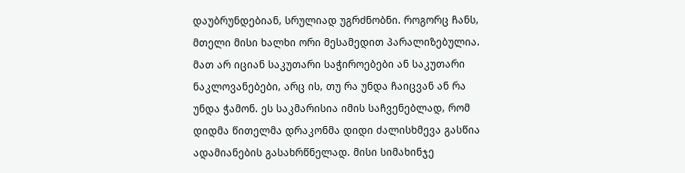დაუბრუნდებიან, სრულიად უგრძნობნი. როგორც ჩანს, მთელი მისი ხალხი ორი მესამედით პარალიზებულია. მათ არ იციან საკუთარი საჭიროებები ან საკუთარი ნაკლოვანებები, არც ის, თუ რა უნდა ჩაიცვან ან რა უნდა ჭამონ. ეს საკმარისია იმის საჩვენებლად, რომ დიდმა წითელმა დრაკონმა დიდი ძალისხმევა გასწია ადამიანების გასახრწნელად. მისი სიმახინჯე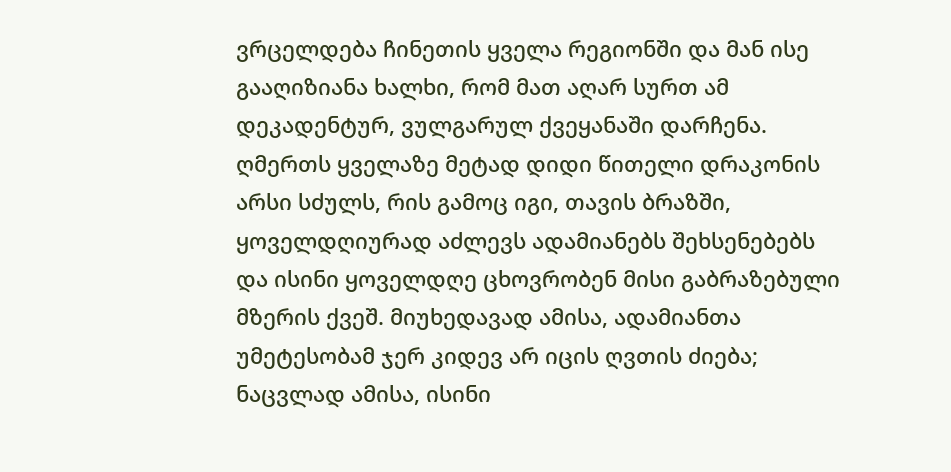ვრცელდება ჩინეთის ყველა რეგიონში და მან ისე გააღიზიანა ხალხი, რომ მათ აღარ სურთ ამ დეკადენტურ, ვულგარულ ქვეყანაში დარჩენა. ღმერთს ყველაზე მეტად დიდი წითელი დრაკონის არსი სძულს, რის გამოც იგი, თავის ბრაზში, ყოველდღიურად აძლევს ადამიანებს შეხსენებებს და ისინი ყოველდღე ცხოვრობენ მისი გაბრაზებული მზერის ქვეშ. მიუხედავად ამისა, ადამიანთა უმეტესობამ ჯერ კიდევ არ იცის ღვთის ძიება; ნაცვლად ამისა, ისინი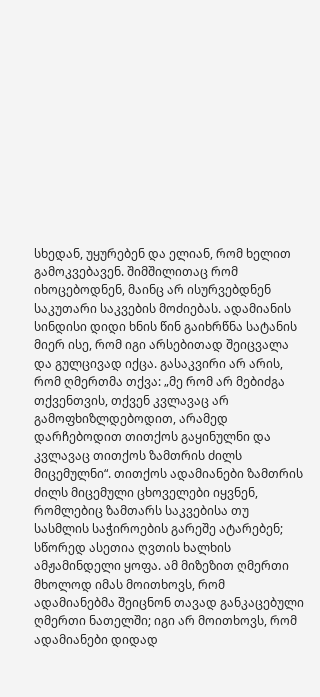სხედან, უყურებენ და ელიან, რომ ხელით გამოკვებავენ. შიმშილითაც რომ იხოცებოდნენ, მაინც არ ისურვებდნენ საკუთარი საკვების მოძიებას. ადამიანის სინდისი დიდი ხნის წინ გაიხრწნა სატანის მიერ ისე, რომ იგი არსებითად შეიცვალა და გულცივად იქცა. გასაკვირი არ არის, რომ ღმერთმა თქვა: „მე რომ არ მებიძგა თქვენთვის, თქვენ კვლავაც არ გამოფხიზლდებოდით, არამედ დარჩებოდით თითქოს გაყინულნი და კვლავაც თითქოს ზამთრის ძილს მიცემულნი“. თითქოს ადამიანები ზამთრის ძილს მიცემული ცხოველები იყვნენ, რომლებიც ზამთარს საკვებისა თუ სასმლის საჭიროების გარეშე ატარებენ; სწორედ ასეთია ღვთის ხალხის ამჟამინდელი ყოფა. ამ მიზეზით ღმერთი მხოლოდ იმას მოითხოვს, რომ ადამიანებმა შეიცნონ თავად განკაცებული ღმერთი ნათელში; იგი არ მოითხოვს, რომ ადამიანები დიდად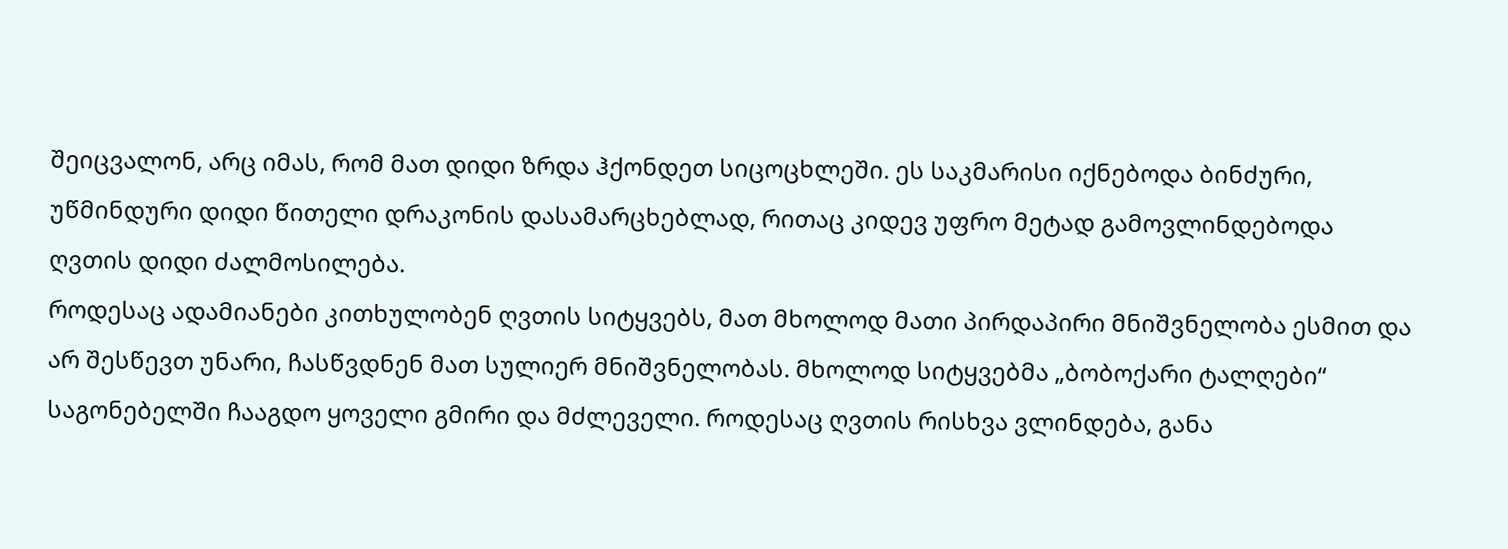შეიცვალონ, არც იმას, რომ მათ დიდი ზრდა ჰქონდეთ სიცოცხლეში. ეს საკმარისი იქნებოდა ბინძური, უწმინდური დიდი წითელი დრაკონის დასამარცხებლად, რითაც კიდევ უფრო მეტად გამოვლინდებოდა ღვთის დიდი ძალმოსილება.
როდესაც ადამიანები კითხულობენ ღვთის სიტყვებს, მათ მხოლოდ მათი პირდაპირი მნიშვნელობა ესმით და არ შესწევთ უნარი, ჩასწვდნენ მათ სულიერ მნიშვნელობას. მხოლოდ სიტყვებმა „ბობოქარი ტალღები“ საგონებელში ჩააგდო ყოველი გმირი და მძლეველი. როდესაც ღვთის რისხვა ვლინდება, განა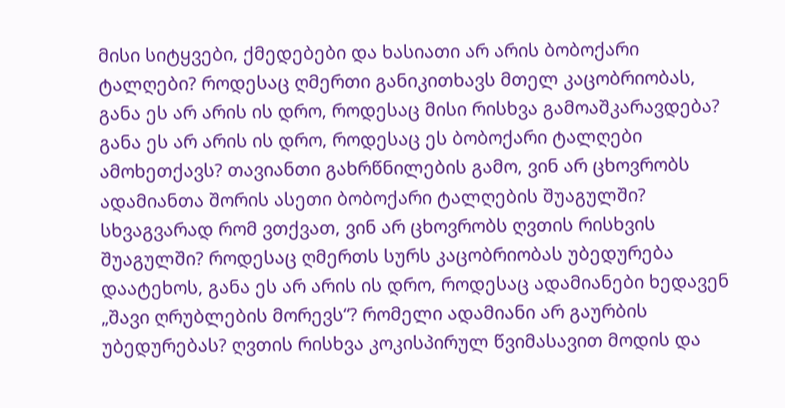მისი სიტყვები, ქმედებები და ხასიათი არ არის ბობოქარი ტალღები? როდესაც ღმერთი განიკითხავს მთელ კაცობრიობას, განა ეს არ არის ის დრო, როდესაც მისი რისხვა გამოაშკარავდება? განა ეს არ არის ის დრო, როდესაც ეს ბობოქარი ტალღები ამოხეთქავს? თავიანთი გახრწნილების გამო, ვინ არ ცხოვრობს ადამიანთა შორის ასეთი ბობოქარი ტალღების შუაგულში? სხვაგვარად რომ ვთქვათ, ვინ არ ცხოვრობს ღვთის რისხვის შუაგულში? როდესაც ღმერთს სურს კაცობრიობას უბედურება დაატეხოს, განა ეს არ არის ის დრო, როდესაც ადამიანები ხედავენ „შავი ღრუბლების მორევს“? რომელი ადამიანი არ გაურბის უბედურებას? ღვთის რისხვა კოკისპირულ წვიმასავით მოდის და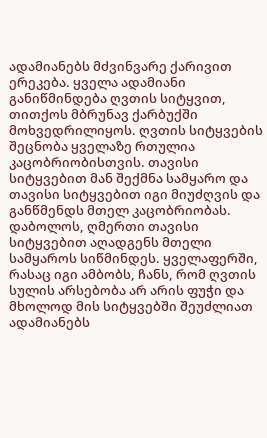ადამიანებს მძვინვარე ქარივით ერეკება. ყველა ადამიანი განიწმინდება ღვთის სიტყვით, თითქოს მბრუნავ ქარბუქში მოხვედრილიყოს. ღვთის სიტყვების შეცნობა ყველაზე რთულია კაცობრიობისთვის. თავისი სიტყვებით მან შექმნა სამყარო და თავისი სიტყვებით იგი მიუძღვის და განწმენდს მთელ კაცობრიობას. დაბოლოს, ღმერთი თავისი სიტყვებით აღადგენს მთელი სამყაროს სიწმინდეს. ყველაფერში, რასაც იგი ამბობს, ჩანს, რომ ღვთის სულის არსებობა არ არის ფუჭი და მხოლოდ მის სიტყვებში შეუძლიათ ადამიანებს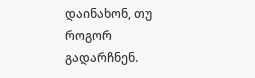დაინახონ, თუ როგორ გადარჩნენ.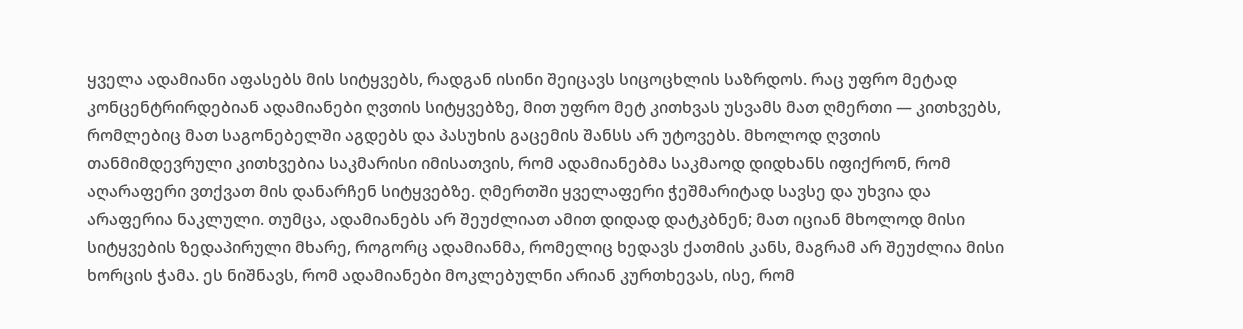ყველა ადამიანი აფასებს მის სიტყვებს, რადგან ისინი შეიცავს სიცოცხლის საზრდოს. რაც უფრო მეტად კონცენტრირდებიან ადამიანები ღვთის სიტყვებზე, მით უფრო მეტ კითხვას უსვამს მათ ღმერთი — კითხვებს, რომლებიც მათ საგონებელში აგდებს და პასუხის გაცემის შანსს არ უტოვებს. მხოლოდ ღვთის თანმიმდევრული კითხვებია საკმარისი იმისათვის, რომ ადამიანებმა საკმაოდ დიდხანს იფიქრონ, რომ აღარაფერი ვთქვათ მის დანარჩენ სიტყვებზე. ღმერთში ყველაფერი ჭეშმარიტად სავსე და უხვია და არაფერია ნაკლული. თუმცა, ადამიანებს არ შეუძლიათ ამით დიდად დატკბნენ; მათ იციან მხოლოდ მისი სიტყვების ზედაპირული მხარე, როგორც ადამიანმა, რომელიც ხედავს ქათმის კანს, მაგრამ არ შეუძლია მისი ხორცის ჭამა. ეს ნიშნავს, რომ ადამიანები მოკლებულნი არიან კურთხევას, ისე, რომ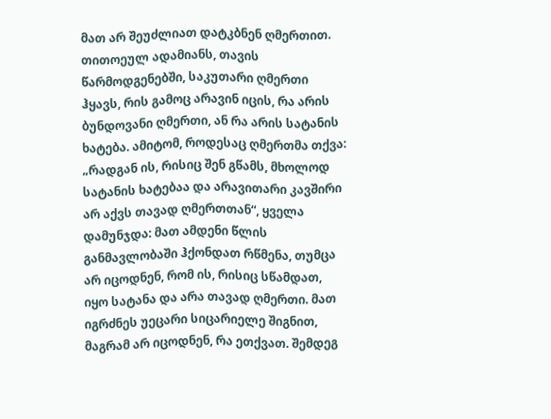მათ არ შეუძლიათ დატკბნენ ღმერთით. თითოეულ ადამიანს, თავის წარმოდგენებში, საკუთარი ღმერთი ჰყავს, რის გამოც არავინ იცის, რა არის ბუნდოვანი ღმერთი, ან რა არის სატანის ხატება. ამიტომ, როდესაც ღმერთმა თქვა: „რადგან ის, რისიც შენ გწამს, მხოლოდ სატანის ხატებაა და არავითარი კავშირი არ აქვს თავად ღმერთთან“, ყველა დამუნჯდა: მათ ამდენი წლის განმავლობაში ჰქონდათ რწმენა, თუმცა არ იცოდნენ, რომ ის, რისიც სწამდათ, იყო სატანა და არა თავად ღმერთი. მათ იგრძნეს უეცარი სიცარიელე შიგნით, მაგრამ არ იცოდნენ, რა ეთქვათ. შემდეგ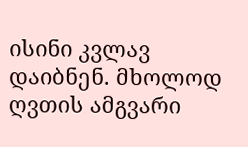ისინი კვლავ დაიბნენ. მხოლოდ ღვთის ამგვარი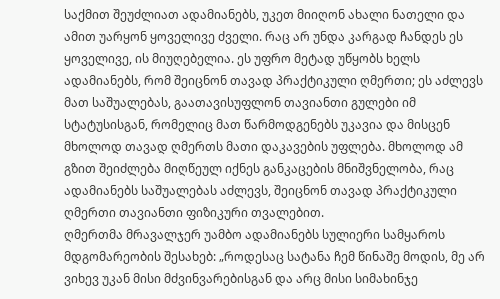საქმით შეუძლიათ ადამიანებს, უკეთ მიიღონ ახალი ნათელი და ამით უარყონ ყოველივე ძველი. რაც არ უნდა კარგად ჩანდეს ეს ყოველივე, ის მიუღებელია. ეს უფრო მეტად უწყობს ხელს ადამიანებს, რომ შეიცნონ თავად პრაქტიკული ღმერთი; ეს აძლევს მათ საშუალებას, გაათავისუფლონ თავიანთი გულები იმ სტატუსისგან, რომელიც მათ წარმოდგენებს უკავია და მისცენ მხოლოდ თავად ღმერთს მათი დაკავების უფლება. მხოლოდ ამ გზით შეიძლება მიღწეულ იქნეს განკაცების მნიშვნელობა, რაც ადამიანებს საშუალებას აძლევს, შეიცნონ თავად პრაქტიკული ღმერთი თავიანთი ფიზიკური თვალებით.
ღმერთმა მრავალჯერ უამბო ადამიანებს სულიერი სამყაროს მდგომარეობის შესახებ: „როდესაც სატანა ჩემ წინაშე მოდის, მე არ ვიხევ უკან მისი მძვინვარებისგან და არც მისი სიმახინჯე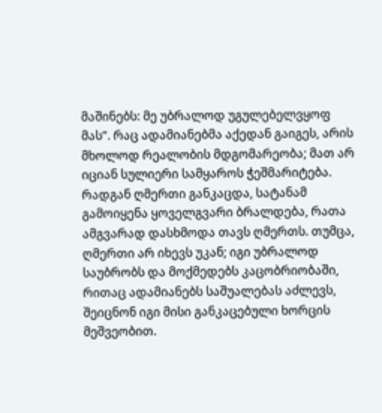მაშინებს: მე უბრალოდ უგულებელვყოფ მას“. რაც ადამიანებმა აქედან გაიგეს, არის მხოლოდ რეალობის მდგომარეობა; მათ არ იციან სულიერი სამყაროს ჭეშმარიტება. რადგან ღმერთი განკაცდა, სატანამ გამოიყენა ყოველგვარი ბრალდება, რათა ამგვარად დასხმოდა თავს ღმერთს. თუმცა, ღმერთი არ იხევს უკან; იგი უბრალოდ საუბრობს და მოქმედებს კაცობრიობაში, რითაც ადამიანებს საშუალებას აძლევს, შეიცნონ იგი მისი განკაცებული ხორცის მეშვეობით.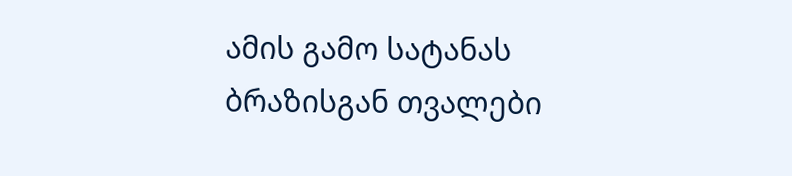ამის გამო სატანას ბრაზისგან თვალები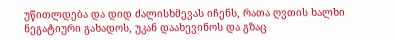უწითლდება და დიდ ძალისხმევას იჩენს, რათა ღვთის ხალხი ნეგატიური გახადოს, უკან დაახევინოს და გზაც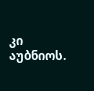კი აუბნიოს.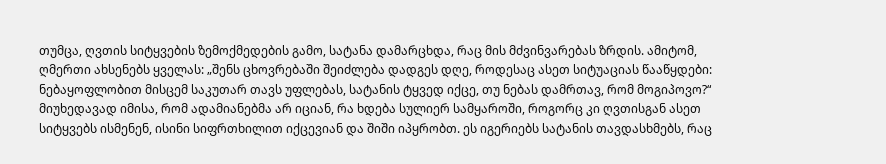თუმცა, ღვთის სიტყვების ზემოქმედების გამო, სატანა დამარცხდა, რაც მის მძვინვარებას ზრდის. ამიტომ, ღმერთი ახსენებს ყველას: „შენს ცხოვრებაში შეიძლება დადგეს დღე, როდესაც ასეთ სიტუაციას წააწყდები: ნებაყოფლობით მისცემ საკუთარ თავს უფლებას, სატანის ტყვედ იქცე, თუ ნებას დამრთავ, რომ მოგიპოვო?“ მიუხედავად იმისა, რომ ადამიანებმა არ იციან, რა ხდება სულიერ სამყაროში, როგორც კი ღვთისგან ასეთ სიტყვებს ისმენენ, ისინი სიფრთხილით იქცევიან და შიში იპყრობთ. ეს იგერიებს სატანის თავდასხმებს, რაც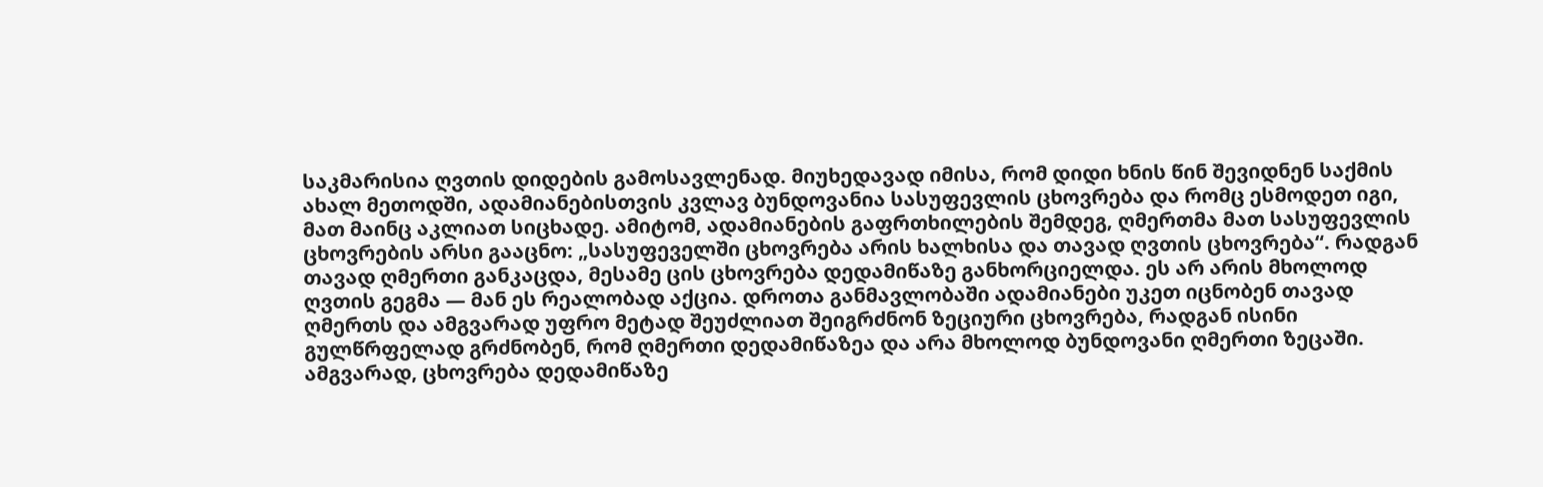საკმარისია ღვთის დიდების გამოსავლენად. მიუხედავად იმისა, რომ დიდი ხნის წინ შევიდნენ საქმის ახალ მეთოდში, ადამიანებისთვის კვლავ ბუნდოვანია სასუფევლის ცხოვრება და რომც ესმოდეთ იგი, მათ მაინც აკლიათ სიცხადე. ამიტომ, ადამიანების გაფრთხილების შემდეგ, ღმერთმა მათ სასუფევლის ცხოვრების არსი გააცნო: „სასუფეველში ცხოვრება არის ხალხისა და თავად ღვთის ცხოვრება“. რადგან თავად ღმერთი განკაცდა, მესამე ცის ცხოვრება დედამიწაზე განხორციელდა. ეს არ არის მხოლოდ ღვთის გეგმა — მან ეს რეალობად აქცია. დროთა განმავლობაში ადამიანები უკეთ იცნობენ თავად ღმერთს და ამგვარად უფრო მეტად შეუძლიათ შეიგრძნონ ზეციური ცხოვრება, რადგან ისინი გულწრფელად გრძნობენ, რომ ღმერთი დედამიწაზეა და არა მხოლოდ ბუნდოვანი ღმერთი ზეცაში. ამგვარად, ცხოვრება დედამიწაზე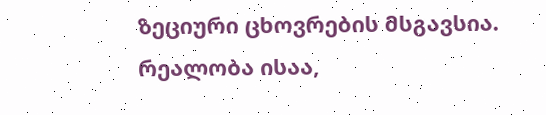ზეციური ცხოვრების მსგავსია. რეალობა ისაა,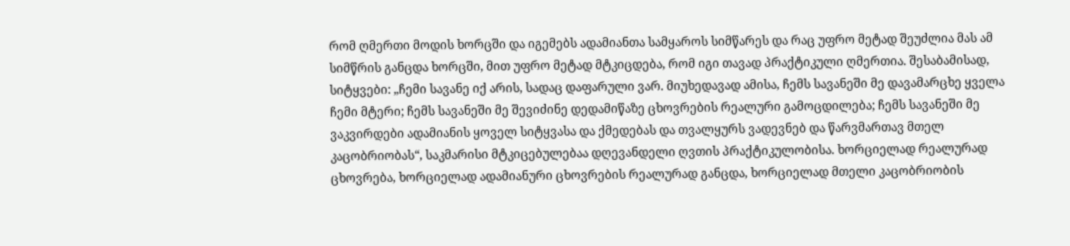რომ ღმერთი მოდის ხორცში და იგემებს ადამიანთა სამყაროს სიმწარეს და რაც უფრო მეტად შეუძლია მას ამ სიმწრის განცდა ხორცში, მით უფრო მეტად მტკიცდება, რომ იგი თავად პრაქტიკული ღმერთია. შესაბამისად, სიტყვები: „ჩემი სავანე იქ არის, სადაც დაფარული ვარ. მიუხედავად ამისა, ჩემს სავანეში მე დავამარცხე ყველა ჩემი მტერი; ჩემს სავანეში მე შევიძინე დედამიწაზე ცხოვრების რეალური გამოცდილება; ჩემს სავანეში მე ვაკვირდები ადამიანის ყოველ სიტყვასა და ქმედებას და თვალყურს ვადევნებ და წარვმართავ მთელ კაცობრიობას“, საკმარისი მტკიცებულებაა დღევანდელი ღვთის პრაქტიკულობისა. ხორციელად რეალურად ცხოვრება, ხორციელად ადამიანური ცხოვრების რეალურად განცდა, ხორციელად მთელი კაცობრიობის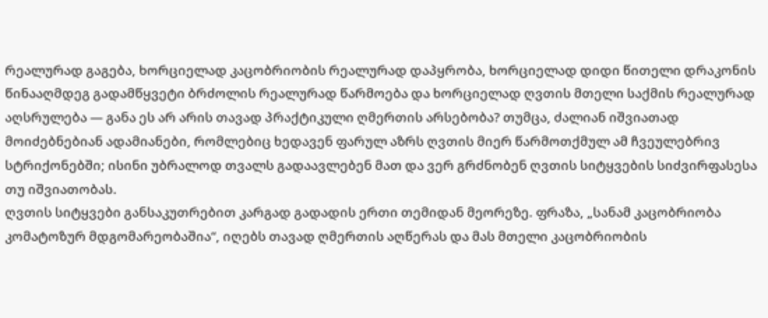რეალურად გაგება, ხორციელად კაცობრიობის რეალურად დაპყრობა, ხორციელად დიდი წითელი დრაკონის წინააღმდეგ გადამწყვეტი ბრძოლის რეალურად წარმოება და ხორციელად ღვთის მთელი საქმის რეალურად აღსრულება — განა ეს არ არის თავად პრაქტიკული ღმერთის არსებობა? თუმცა, ძალიან იშვიათად მოიძებნებიან ადამიანები, რომლებიც ხედავენ ფარულ აზრს ღვთის მიერ წარმოთქმულ ამ ჩვეულებრივ სტრიქონებში; ისინი უბრალოდ თვალს გადაავლებენ მათ და ვერ გრძნობენ ღვთის სიტყვების სიძვირფასესა თუ იშვიათობას.
ღვთის სიტყვები განსაკუთრებით კარგად გადადის ერთი თემიდან მეორეზე. ფრაზა, „სანამ კაცობრიობა კომატოზურ მდგომარეობაშია“, იღებს თავად ღმერთის აღწერას და მას მთელი კაცობრიობის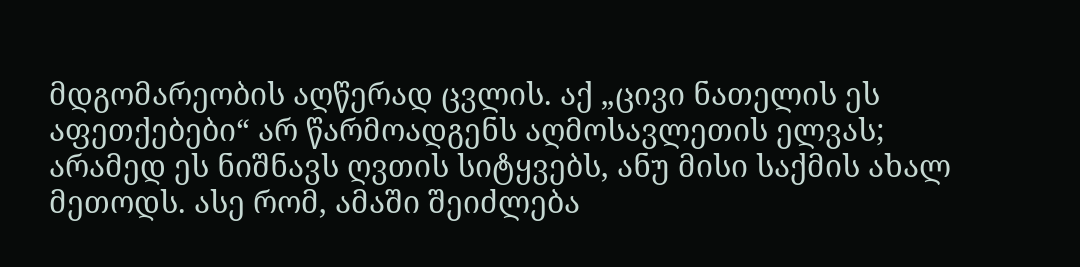მდგომარეობის აღწერად ცვლის. აქ „ცივი ნათელის ეს აფეთქებები“ არ წარმოადგენს აღმოსავლეთის ელვას; არამედ ეს ნიშნავს ღვთის სიტყვებს, ანუ მისი საქმის ახალ მეთოდს. ასე რომ, ამაში შეიძლება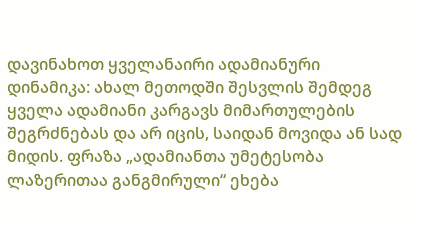დავინახოთ ყველანაირი ადამიანური დინამიკა: ახალ მეთოდში შესვლის შემდეგ ყველა ადამიანი კარგავს მიმართულების შეგრძნებას და არ იცის, საიდან მოვიდა ან სად მიდის. ფრაზა „ადამიანთა უმეტესობა ლაზერითაა განგმირული“ ეხება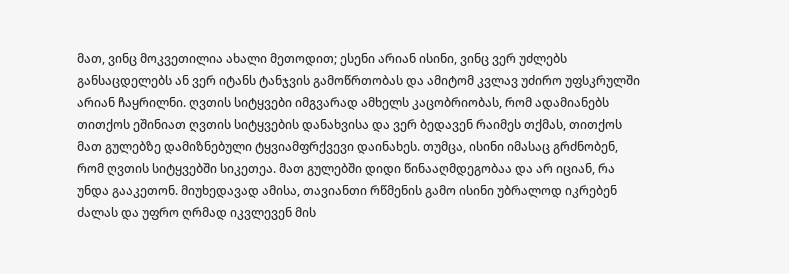მათ, ვინც მოკვეთილია ახალი მეთოდით; ესენი არიან ისინი, ვინც ვერ უძლებს განსაცდელებს ან ვერ იტანს ტანჯვის გამოწრთობას და ამიტომ კვლავ უძირო უფსკრულში არიან ჩაყრილნი. ღვთის სიტყვები იმგვარად ამხელს კაცობრიობას, რომ ადამიანებს თითქოს ეშინიათ ღვთის სიტყვების დანახვისა და ვერ ბედავენ რაიმეს თქმას, თითქოს მათ გულებზე დამიზნებული ტყვიამფრქვევი დაინახეს. თუმცა, ისინი იმასაც გრძნობენ, რომ ღვთის სიტყვებში სიკეთეა. მათ გულებში დიდი წინააღმდეგობაა და არ იციან, რა უნდა გააკეთონ. მიუხედავად ამისა, თავიანთი რწმენის გამო ისინი უბრალოდ იკრებენ ძალას და უფრო ღრმად იკვლევენ მის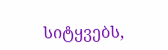სიტყვებს,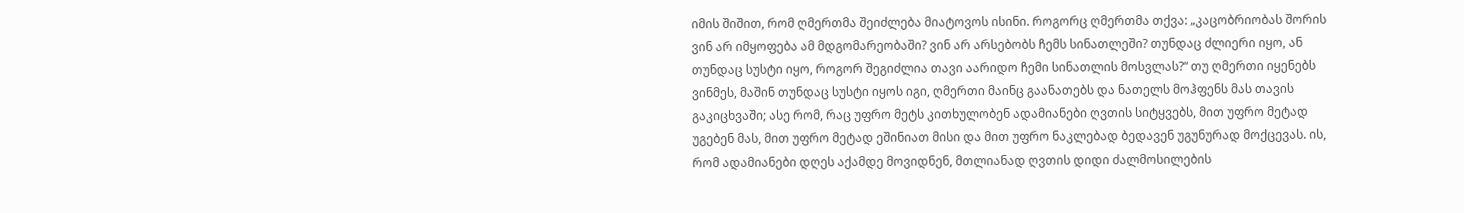იმის შიშით, რომ ღმერთმა შეიძლება მიატოვოს ისინი. როგორც ღმერთმა თქვა: „კაცობრიობას შორის ვინ არ იმყოფება ამ მდგომარეობაში? ვინ არ არსებობს ჩემს სინათლეში? თუნდაც ძლიერი იყო, ან თუნდაც სუსტი იყო, როგორ შეგიძლია თავი აარიდო ჩემი სინათლის მოსვლას?“ თუ ღმერთი იყენებს ვინმეს, მაშინ თუნდაც სუსტი იყოს იგი, ღმერთი მაინც გაანათებს და ნათელს მოჰფენს მას თავის გაკიცხვაში; ასე რომ, რაც უფრო მეტს კითხულობენ ადამიანები ღვთის სიტყვებს, მით უფრო მეტად უგებენ მას, მით უფრო მეტად ეშინიათ მისი და მით უფრო ნაკლებად ბედავენ უგუნურად მოქცევას. ის, რომ ადამიანები დღეს აქამდე მოვიდნენ, მთლიანად ღვთის დიდი ძალმოსილების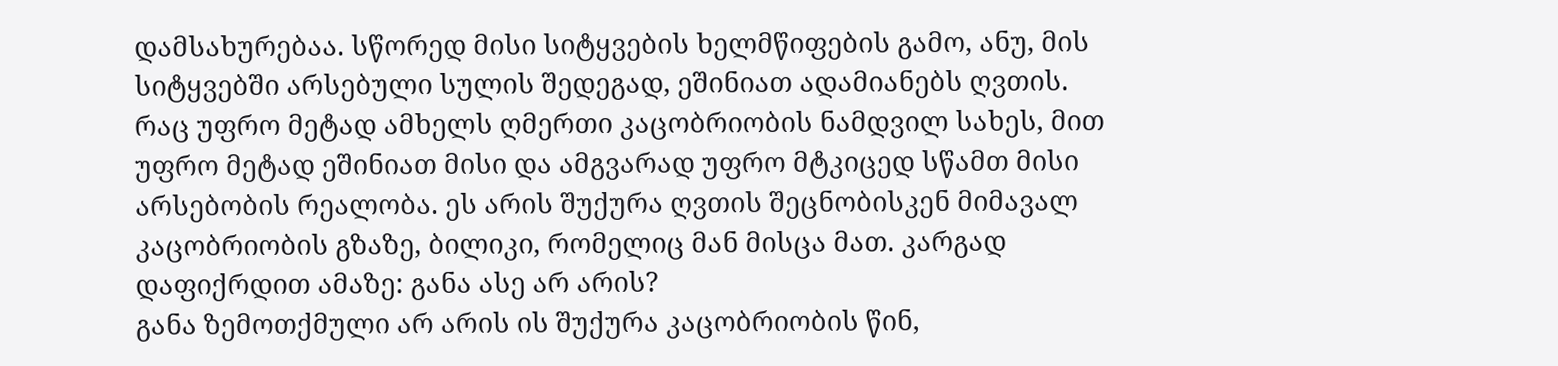დამსახურებაა. სწორედ მისი სიტყვების ხელმწიფების გამო, ანუ, მის სიტყვებში არსებული სულის შედეგად, ეშინიათ ადამიანებს ღვთის. რაც უფრო მეტად ამხელს ღმერთი კაცობრიობის ნამდვილ სახეს, მით უფრო მეტად ეშინიათ მისი და ამგვარად უფრო მტკიცედ სწამთ მისი არსებობის რეალობა. ეს არის შუქურა ღვთის შეცნობისკენ მიმავალ კაცობრიობის გზაზე, ბილიკი, რომელიც მან მისცა მათ. კარგად დაფიქრდით ამაზე: განა ასე არ არის?
განა ზემოთქმული არ არის ის შუქურა კაცობრიობის წინ,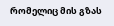რომელიც მის გზას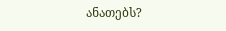ანათებს?